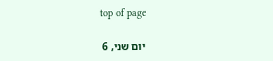top of page

יום שני, 6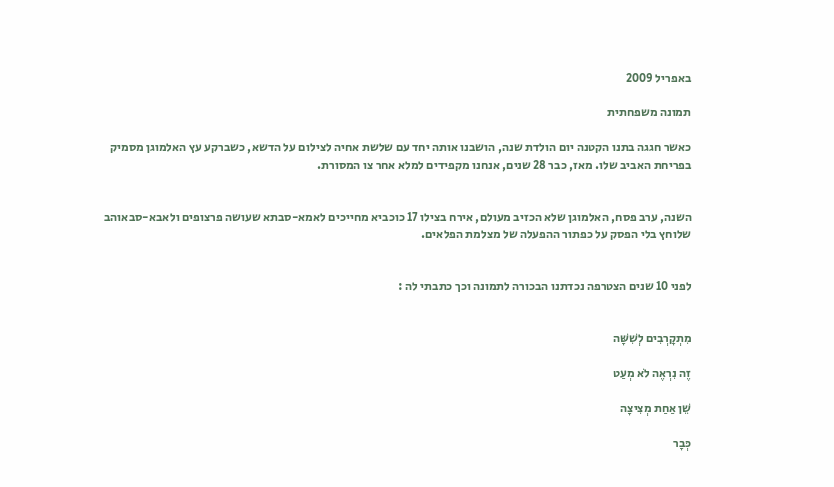באפריל 2009

תמונה משפחתית

כאשר חגגה בתנו הקטנה יום הולדת שנה, הושבנו אותה יחד עם שלשת אחיה לצילום על הדשא, כשברקע עץ האלמוגן מסמיק בפריחת האביב שלו. מאז, כבר 28 שנים, אנחנו מקפידים למלא אחר צו המסורת.


השנה, ערב פסח, האלמוגן שלא הכזיב מעולם, אירח בצילו 17 כוכביא מחייכים לאמא-סבתא שעושה פרצופים ולאבא-סבאוהב שלוחץ בלי הפסק על כפתור ההפעלה של מצלמת הפלאים.


לפני 10 שנים הצטרפה נכדתנו הבכורה לתמונה וכך כתבתי לה :


מִתְקָרְבִים לְשִׁשָּׁה

זֶה נִרְאֶה לֹא מְעַט

שֵׁן אַחַת מְצִיצָה

כְּבָר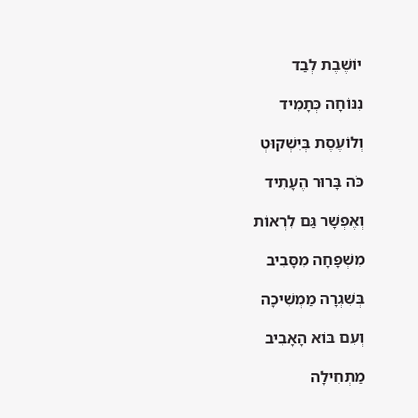יוֹשֶׁבֶת לְבַד

נִנּוֹחָה כְּתָמִיד

וְלוֹעֶסֶת בְּיִשְׁקוּטְ

כֹּה בָּרוּר הֶעָתִיד

וְאֶפְשָׁר גַּם לִרְאוֹת

מִשְׁפָּחָה מִסָּבִיב

בְּשִׁגְרָה מַמְשִׁיכָה

וְעִם בּוֹא הָאָבִיב

מַתְחִילָה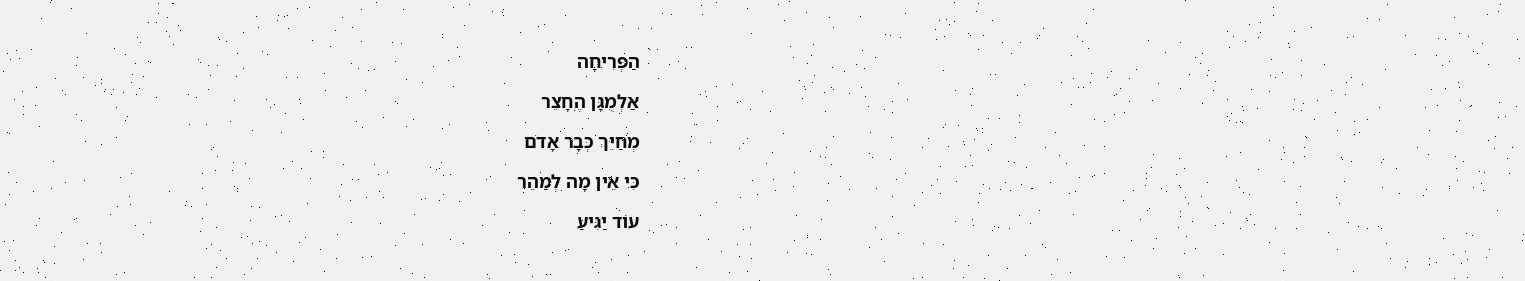הַפְּרִיחָה

אַלְמֻגָּן הֶחָצֵר

מְחַיֵּךְ כְּבָר אָדֹם

כִּי אֵין מָה לְמַהֵר

עוֹד יַגִּיעַ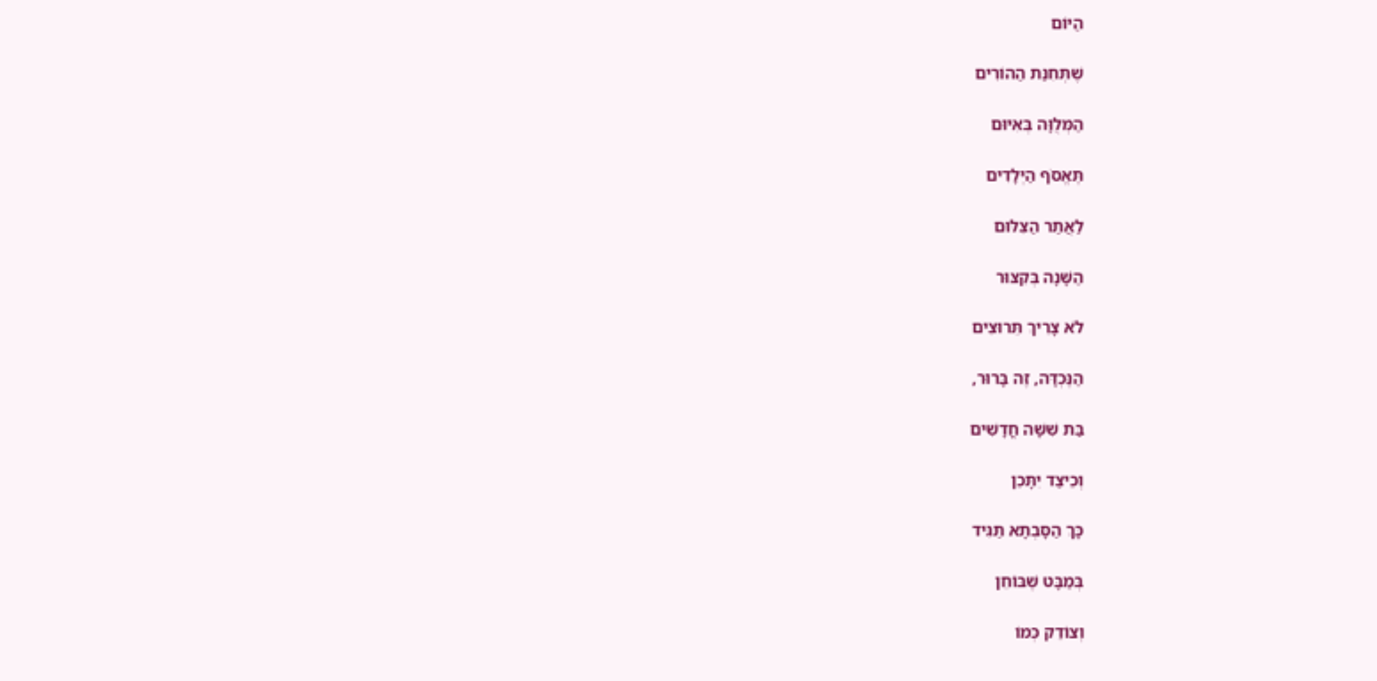הַיּוֹם

שֶׁתְּחִנַּת הַהוֹרִים

הַמְּלֻוָּה בְּאִיּוּם

תֶּאֱסֹף הַיְּלָדִים

לַאֲתַר הַצִּלּוּם

הַשָּׁנָה בְּקִצּוּר

לֹא צָרִיךְ תֵּרוּצִים

הַנֶּכְדָּה, זֶה בָּרוּר,

בַּת שִׁשָּׁה חֳדָשִׁים

וְכֵיצַד יִתָּכֵן

כָּךְ הַסָּבְתָא תַּגִּיד

בְּמַבָּט שֶׁבּוֹחֵן

וְצוֹדֵק כְּמוֹ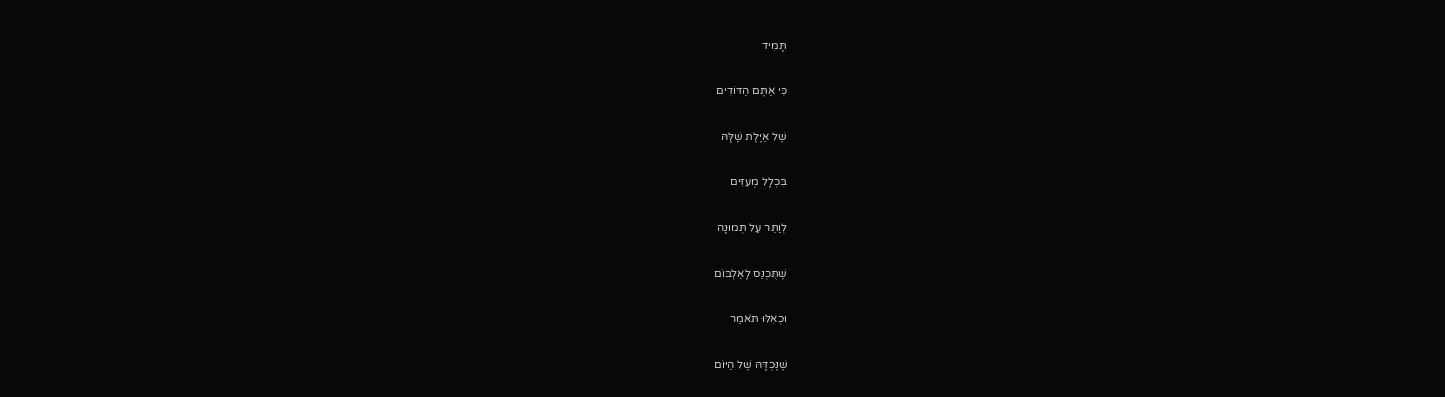תָּמִיד

כִּי אַתֶּם הַדּוֹדִים

שֶׁל אַיֶּלֶת שֶׁלָּהּ

בִּכְלָל מְעִזִּים

לְוַתֵּר עַל תְּמוּנָה

שֶׁתֻּכְנַס לָאַלְבּוֹם

וּכְאִלּוּ תֹּאמַר

שֶׁנֶּכְדָּהּ שֶׁל הַיּוֹם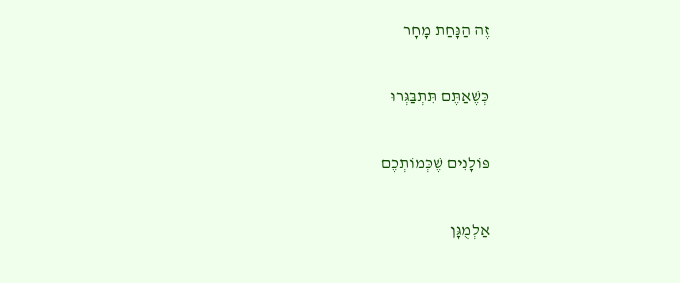זֶה הַנָּחַת מָחָר

כְּשֶׁאַתֶּם תִּתְבַּגְּרוּ

פּוֹלָנִים שֶׁכְּמוֹתְכֶם

אַלְמֻגָּן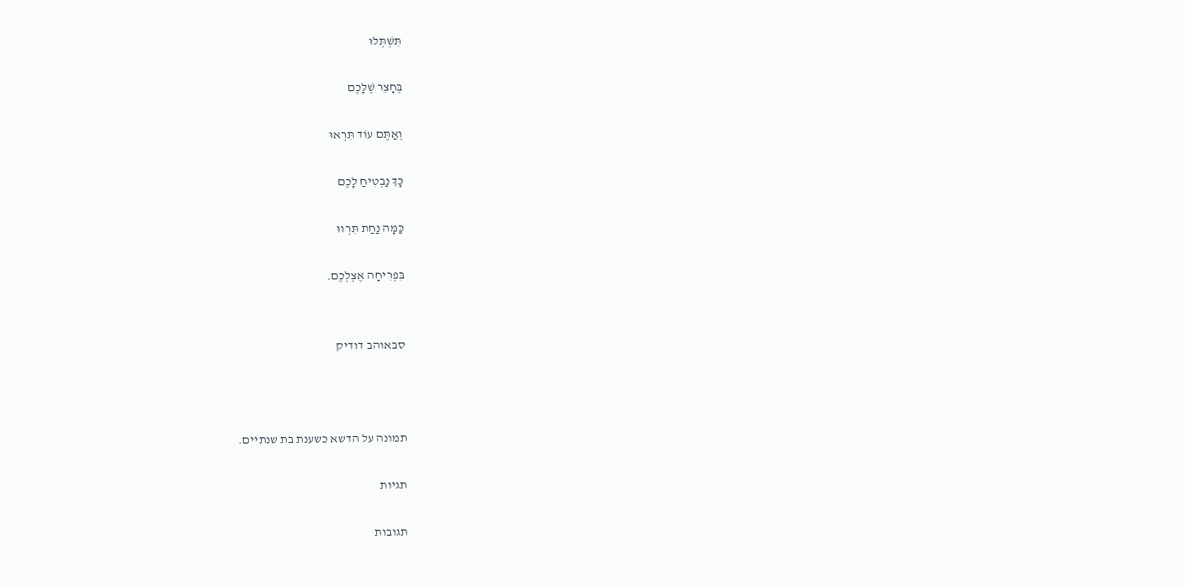תִּשְׁתְּלוּ

בֶּחָצֵר שֶׁלָּכֶם

וְאַתֶּם עוֹד תִּרְאוּ

כָּךְ נַבְטִיחַ לָכֶם

כַּמָּה נַחַת תִּרְווּ

בִּפְרִיחָה אֶצְלְכֶם.


סבאוהב דודיק



תמונה על הדשא כשענת בת שנתיים.

תגיות

תגובות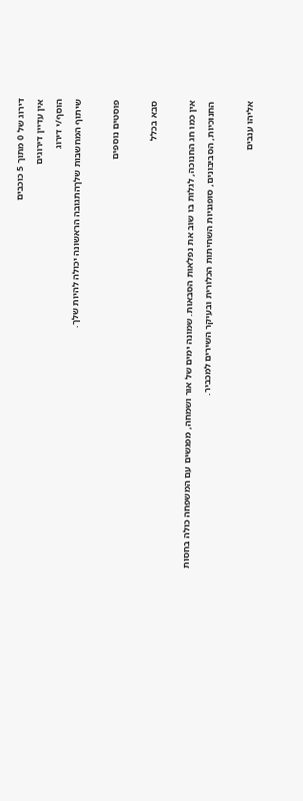דירוג של 0 מתוך 5 כוכבים
אין עדיין דירוגים
הוסף/י דירוג
שיתוף המחשבות שלךהתגובה הראשונה יכולה להיות שלך.

פוסטים נוספים

סבא בכלל

אין כמו חג החנוכה, לגלות בו שוב את נפלאות הסבאות. שמונה ימים של אור ושמחה, מפגשים עם המשפחה כולה בחסות החנוכיות, הסביבונים, סופגניות השחיתות הכלורית ובעיקר השירים למכביר.

אליהו ענבים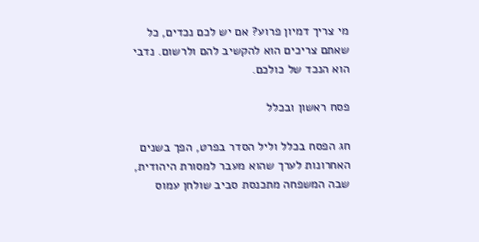מי צריך דמיון פרוע? אם יש לכם נכדים, כל שאתם צריכים הוא להקשיב להם ולרשום. נדבי הוא הנכד של כולכם.

פסח ראשון ובכלל

חג הפסח בכלל וליל הסדר בפרט, הפך בשנים האחרונות לערך שהוא מעבר למסורת היהודית, שבה המשפחה מתכנסת סביב שולחן עמוס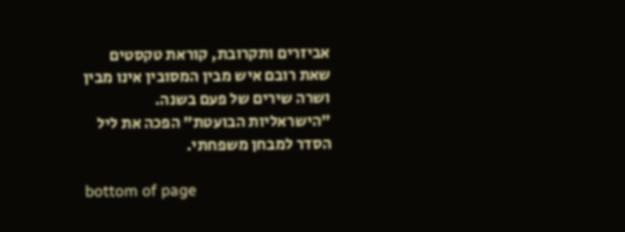אביזרים ותקרובת, קוראת טקסטים שאת רובם איש מבין המסובין אינו מבין ושרה שירים של פעם בשנה. "הישראליות הבועטת" הפכה את ליל הסדר למבחן משפחתי.

bottom of page